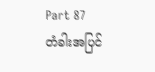Part 87
တံခါးအပြင်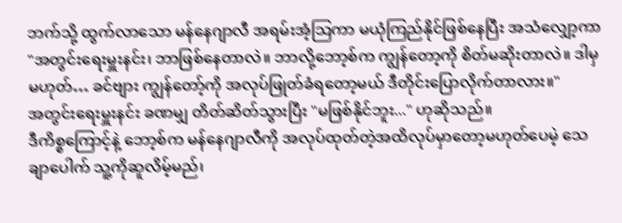ဘက်သို့ ထွက်လာသော မန်နေဂျာလီ အရမ်းအံ့သြကာ မယုံကြည်နိုင်ဖြစ်နေပြီး အသံလျှော့ကာ "အတွင်းရေးမှူးနင်း၊ ဘာဖြစ်နေတာလဲ။ ဘာလို့ဘော့စ်က ကျွန်တော့ကို စိတ်မဆိုးတာလဲ။ ဒါမှမဟုတ်… ခင်ဗျား ကျွန်တော့်ကို အလုပ်ဖြုတ်ခံရတော့မယ် ဒီတိုင်းပြောလိုက်တာလား။"
အတွင်းရေးမှူးနင်း ခဏမျှ တိတ်ဆိတ်သွားပြီး "မဖြစ်နိုင်ဘူး..." ဟုဆိုသည်။
ဒီကိစ္စကြောင့်နဲ့ ဘော့စ်က မန်နေဂျာလီကို အလုပ်ထုတ်တဲ့အထိလုပ်မှာတော့မဟုတ်ပေမဲ့ သေချာပေါက် သူ့ကိုဆူလိမ့်မည်၊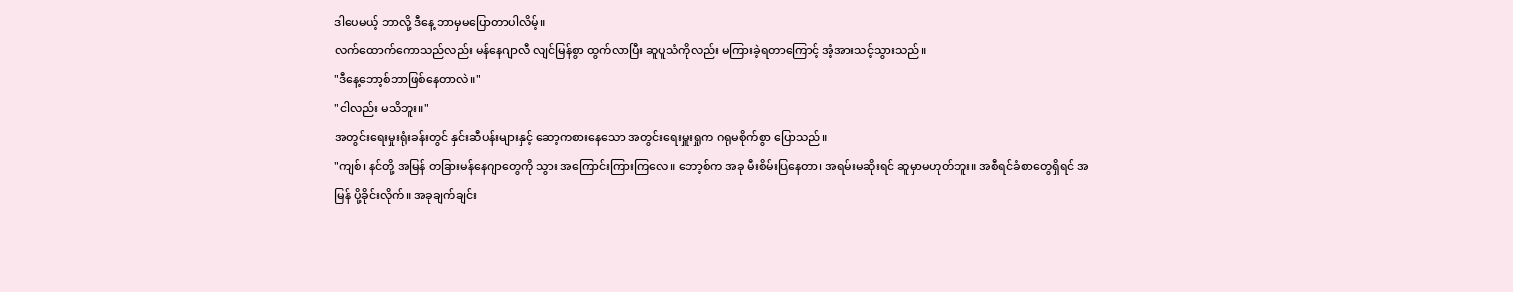ဒါပေမယ့် ဘာလို့ ဒီနေ့ ဘာမှမပြောတာပါလိမ့်။
လက်ထောက်ကောသည်လည်း မန်နေဂျာလီ လျင်မြန်စွာ ထွက်လာပြီး ဆူပူသံကိုလည်း မကြားခဲ့ရတာကြောင့် အံ့အားသင့်သွားသည်။
"ဒီနေ့ဘော့စ်ဘာဖြစ်နေတာလဲ။"
"ငါလည်း မသိဘူး။"
အတွင်းရေးမှုးရုံးခန်းတွင် နှင်းဆီပန်းများနှင့် ဆော့ကစားနေသော အတွင်းရေးမှူးရှုက ဂရုမစိုက်စွာ ပြောသည်။
"ကျစ်၊ နင်တို့ အမြန် တခြားမန်နေဂျာတွေကို သွား အကြောင်းကြားကြလေ။ ဘော့စ်က အခု မီးစိမ်းပြနေတာ၊ အရမ်းမဆိုးရင် ဆူမှာမဟုတ်ဘူး။ အစီရင်ခံစာတွေရှိရင် အမြန် ပို့ခိုင်းလိုက်။ အခုချက်ချင်း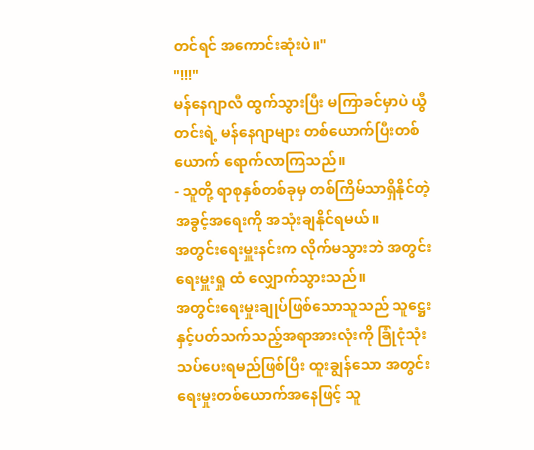တင်ရင် အကောင်းဆုံးပဲ။"
"!!!"
မန်နေဂျာလီ ထွက်သွားပြီး မကြာခင်မှာပဲ ယွီတင်းရဲ့ မန်နေဂျာများ တစ်ယောက်ပြီးတစ်ယောက် ရောက်လာကြသည်။
- သူတို့ ရာစုနှစ်တစ်ခုမှ တစ်ကြိမ်သာရှိနိုင်တဲ့ အခွင့်အရေးကို အသုံးချနိုင်ရမယ်။
အတွင်းရေးမှူးနင်းက လိုက်မသွားဘဲ အတွင်းရေးမှူးရှု ထံ လျှောက်သွားသည်။
အတွင်းရေးမှုးချုပ်ဖြစ်သောသူသည် သူဋ္ဌေးနှင့်ပတ်သက်သည့်အရာအားလုံးကို ခြုံငုံသုံးသပ်ပေးရမည်ဖြစ်ပြီး ထူးချွန်သော အတွင်းရေးမှုးတစ်ယောက်အနေဖြင့် သူ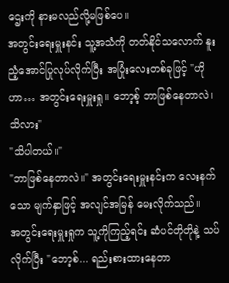ဌေးကို နားမလည်လို့မဖြစ်ပေ။
အတွင်းရေးမှူးနင်း သူ့အသံကို တတ်နိုင်သလောက် နူးညံ့အောင်ပြုလုပ်လိုက်ပြီး အပြုံးလေးတစ်ခုဖြင့် "ဟိုဟာ… အတွင်းရေးမှူးရှု။ ဘော့စ့် ဘာဖြစ်နေတာလဲ၊ သိလား"
"သိပါတယ်။"
"ဘာဖြစ်နေတာလဲ။" အတွင်းရေးမှူးနင်းက လေးနက်သော မျက်နှာဖြင့် အလျင်အမြန် မေးလိုက်သည်။
အတွင်းရေးမှူးရှုက သူ့ကိုကြည့်ရင်း ဆံပင်တိုတိုနဲ့ သပ်လိုက်ပြီး "ဘော့စ်... ရည်းစားထားနေတာ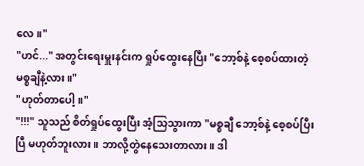လေ။"
"ဟင်..." အတွင်းရေးမှူးနင်းက ရှုပ်ထွေးနေပြီး "ဘော့စ်နဲ့ စေ့စပ်ထားတဲ့ မစ္စချီနဲ့လား။"
"ဟုတ်တာပေါ့။"
"!!!" သူသည် စိတ်ရှုပ်ထွေးပြီး အံ့သြသွားကာ "မစ္စချီ ဘော့စ်နဲ့ စေ့စပ်ပြီးပြီ မဟုတ်ဘူးလား။ ဘာလို့တွဲနေသေးတာလား။ ဒါ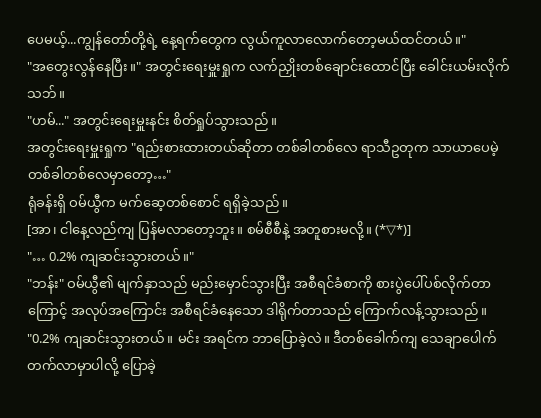ပေမယ့်...ကျွန်တော်တို့ရဲ့ နေ့ရက်တွေက လွယ်ကူလာလောက်တော့မယ်ထင်တယ်။"
"အတွေးလွန်နေပြီး။" အတွင်းရေးမှူးရှုက လက်ညှိုးတစ်ချောင်းထောင်ပြီး ခေါင်းယမ်းလိုက်သဘ်။
"ဟမ်..." အတွင်းရေးမှူးနင်း စိတ်ရှုပ်သွားသည်။
အတွင်းရေးမှူးရှုက "ရည်းစားထားတယ်ဆိုတာ တစ်ခါတစ်လေ ရာသီဥတုက သာယာပေမဲ့ တစ်ခါတစ်လေမှာတော့…"
ရုံခန်းရှိ ဝမ်ယွီက မက်ဆေ့တစ်စောင် ရရှိခဲ့သည်။
[အာ၊ ငါနေ့လည်ကျ ပြန်မလာတော့ဘူး။ စမ်စီစီနဲ့ အတူစားမလို့။ (*▽*)]
"… 0.2% ကျဆင်းသွားတယ်။"
"ဘန်း" ဝမ်ယွီ၏ မျက်နှာသည် မည်းမှောင်သွားပြီး အစီရင်ခံစာကို စားပွဲပေါ်ပစ်လိုက်တာကြောင့် အလုပ်အကြောင်း အစီရင်ခံနေသော ဒါရိုက်တာသည် ကြောက်လန့်သွားသည်။
"0.2% ကျဆင်းသွားတယ်။ မင်း အရင်က ဘာပြောခဲ့လဲ။ ဒီတစ်ခေါက်ကျ သေချာပေါက် တက်လာမှာပါလို့ ပြောခဲ့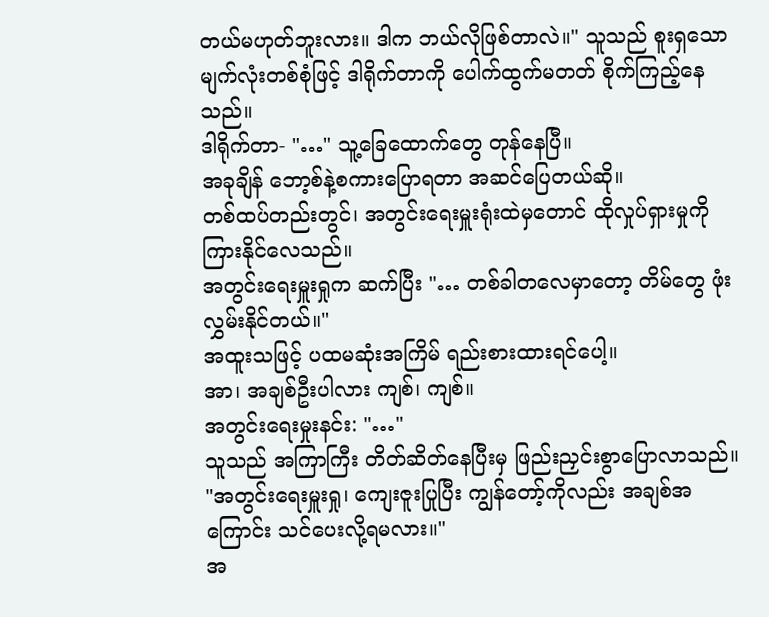တယ်မဟုတ်ဘူးလား။ ဒါက ဘယ်လိုဖြစ်တာလဲ။" သူသည် စူးရှသော မျက်လုံးတစ်စုံဖြင့် ဒါရိုက်တာကို ပေါက်ထွက်မတတ် စိုက်ကြည့်နေသည်။
ဒါရိုက်တာ- "…" သူ့ခြေထောက်တွေ တုန်နေပြီ။
အခုချိန် ဘော့စ်နဲ့စကားပြောရတာ အဆင်ပြေတယ်ဆို။
တစ်ထပ်တည်းတွင်၊ အတွင်းရေးမှူးရုံးထဲမှတောင် ထိုလှုပ်ရှားမှုကို ကြားနိုင်လေသည်။
အတွင်းရေးမှူးရှုက ဆက်ပြီး "… တစ်ခါတလေမှာတော့ တိမ်တွေ ဖုံးလွှမ်းနိုင်တယ်။"
အထူးသဖြင့် ပထမဆုံးအကြိမ် ရည်းစားထားရင်ပေါ့။
အာ၊ အချစ်ဦးပါလား ကျစ်၊ ကျစ်။
အတွင်းရေးမှုးနင်း: "…"
သူသည် အကြာကြီး တိတ်ဆိတ်နေပြီးမှ ဖြည်းညှင်းစွာပြောလာသည်။
"အတွင်းရေးမှူးရှု၊ ကျေးဇူးပြုပြီး ကျွန်တော့်ကိုလည်း အချစ်အကြောင်း သင်ပေးလို့ရမလား။"
အ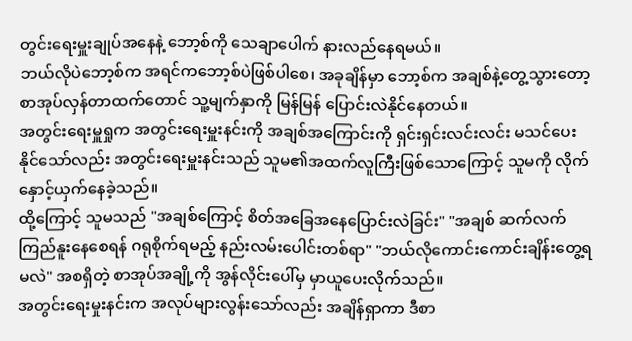တွင်းရေးမှူးချုပ်အနေနဲ့ ဘော့စ်ကို သေချာပေါက် နားလည်နေရမယ်။
ဘယ်လိုပဲဘော့စ်က အရင်ကဘော့စ်ပဲဖြစ်ပါစေ၊ အခုချိန်မှာ ဘော့စ်က အချစ်နဲ့တွေ့သွားတော့ စာအုပ်လှန်တာထက်တောင် သူ့မျက်နှာကို မြန်မြန် ပြောင်းလဲနိုင်နေတယ်။
အတွင်းရေးမှူရှုက အတွင်းရေးမှူးနင်းကို အချစ်အကြောင်းကို ရှင်းရှင်းလင်းလင်း မသင်ပေးနိုင်သော်လည်း အတွင်းရေးမှူးနင်းသည် သူမ၏အထက်လူကြီးဖြစ်သောကြောင့် သူမကို လိုက်နှောင့်ယှက်နေခဲ့သည်။
ထို့ကြောင့် သူမသည် "အချစ်ကြောင့် စိတ်အခြေအနေပြောင်းလဲခြင်း" "အချစ် ဆက်လက် ကြည်နူးနေစေရန် ဂရုစိုက်ရမည့် နည်းလမ်းပေါင်းတစ်ရာ" "ဘယ်လိုကောင်းကောင်းချိန်းတွေ့ရမလဲ" အစရှိတဲ့ စာအုပ်အချို့ကို အွန်လိုင်းပေါ်မှ မှာယူပေးလိုက်သည်။
အတွင်းရေးမှုးနင်းက အလုပ်များလွန်းသော်လည်း အချိန်ရှာကာ ဒီစာ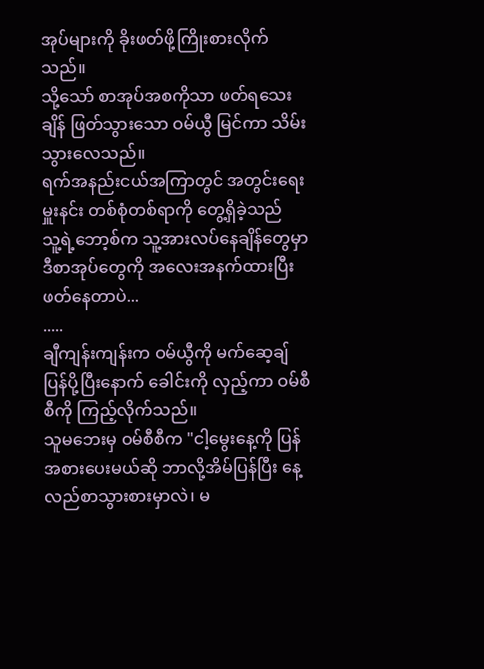အုပ်များကို ခိုးဖတ်ဖို့ကြိုးစားလိုက်သည်။
သို့သော် စာအုပ်အစကိုသာ ဖတ်ရသေးချိန် ဖြတ်သွားသော ဝမ်ယွီ မြင်ကာ သိမ်းသွားလေသည်။
ရက်အနည်းငယ်အကြာတွင် အတွင်းရေးမှူးနင်း တစ်စုံတစ်ရာကို တွေ့ရှိခဲ့သည်
သူ့ရဲ့ဘော့စ်က သူ့အားလပ်နေချိန်တွေမှာ ဒီစာအုပ်တွေကို အလေးအနက်ထားပြီး ဖတ်နေတာပဲ...
.....
ချီကျန်းကျန်းက ဝမ်ယွီကို မက်ဆေ့ချ်ပြန်ပို့ပြီးနောက် ခေါင်းကို လှည့်ကာ ဝမ်စီစီကို ကြည့်လိုက်သည်။
သူမဘေးမှ ဝမ်စီစီက "ငါ့မွေးနေ့ကို ပြန်အစားပေးမယ်ဆို ဘာလို့အိမ်ပြန်ပြီး နေ့လည်စာသွားစားမှာလဲ၊ မ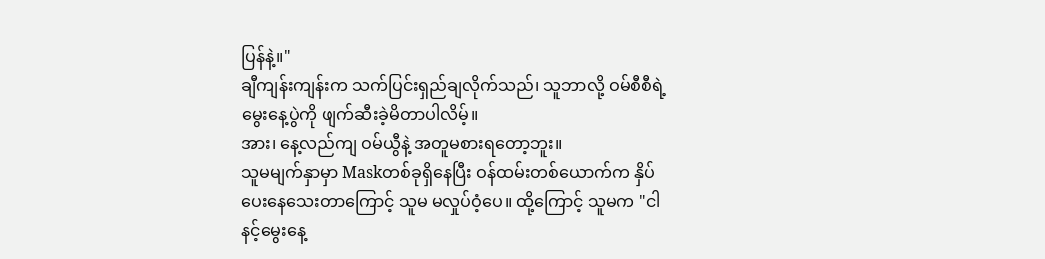ပြန်နဲ့။"
ချီကျန်းကျန်းက သက်ပြင်းရှည်ချလိုက်သည်၊ သူဘာလို့ ဝမ်စီစီရဲ့ မွေးနေ့ပွဲကို ဖျက်ဆီးခဲ့မိတာပါလိမ့်။
အား၊ နေ့လည်ကျ ဝမ်ယွီနဲ့ အတူမစားရတော့ဘူး။
သူမမျက်နှာမှာ Maskတစ်ခုရှိနေပြီး ဝန်ထမ်းတစ်ယောက်က နှိပ်ပေးနေသေးတာကြောင့် သူမ မလှုပ်ဝံ့ပေ။ ထို့ကြောင့် သူမက "ငါနင့်မွေးနေ့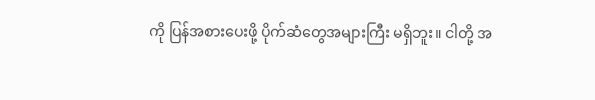ကို ပြန်အစားပေးဖို့ ပိုက်ဆံတွေအများကြီး မရှိဘူး။ ငါတို့ အ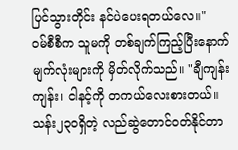ပြင်သွားတိုင်း နင်ပဲပေးရတယ်လေ။"
ဝမ်စီစီက သူမကို တစ်ချက်ကြည့်ပြီးနောက် မျက်လုံးများကို မှိတ်လိုက်သည်။ "ချီကျန်းကျန်း၊ ငါနင့်ကို တကယ်လေးစားတယ်။ သန်း၂၃၀ရှိတဲ့ လည်ဆွဲတောင်ဝတ်နိုင်တာ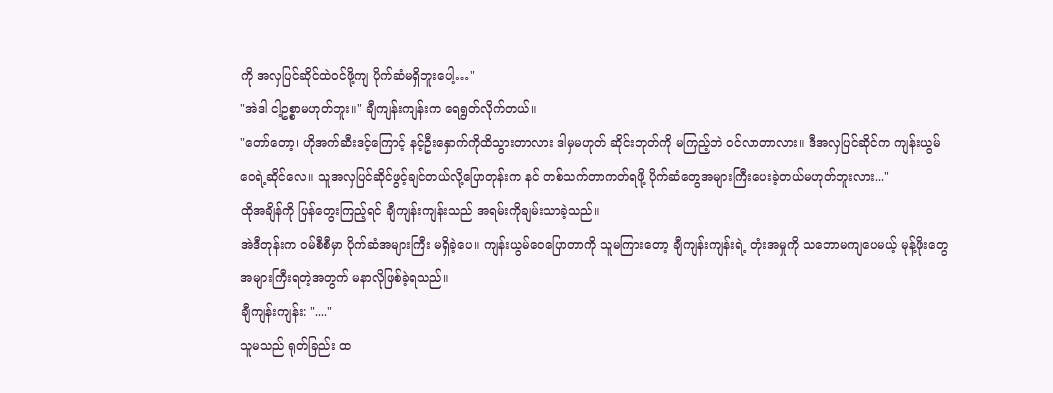ကို အလှပြင်ဆိုင်ထဲဝင်ဖို့ကျ ပိုက်ဆံမရှိဘူးပေါ့…"
"အဲဒါ ငါ့ဥစ္စာမဟုတ်ဘူး။" ချီကျန်းကျန်းက ရေရွတ်လိုက်တယ်။
"တော်တော့၊ ဟိုအက်ဆီးဒင့်ကြောင့် နင့်ဦးနှောက်ကိုထိသွားတာလား ဒါမှမဟုတ် ဆိုင်းဘုတ်ကို မကြည့်ဘဲ ဝင်လာတာလား။ ဒီအလှပြင်ဆိုင်က ကျန်းယွမ်ဝေရဲ့ဆိုင်လေ။ သူအလှပြင်ဆိုင်ဖွင့်ချင်တယ်လို့ပြောတုန်းက နင် တစ်သက်တာကတ်ရဖို့ ပိုက်ဆံတွေအများကြီးပေးခဲ့တယ်မဟုတ်ဘူးလား..."
ထိုအချိန်ကို ပြန်တွေးကြည့်ရင် ချီကျန်းကျန်းသည် အရမ်းကိုချမ်းသာခဲ့သည်။
အဲဒီတုန်းက ဝမ်စီစီမှာ ပိုက်ဆံအများကြီး မရှိခဲ့ပေ။ ကျန်းယွမ်ဝေပြောတာကို သူမကြားတော့ ချီကျန်းကျန်းရဲ့ တုံးအမှုကို သဘောမကျပေမယ့် မုန့်ဖိုးတွေ အများကြီးရတဲ့အတွက် မနာလိုဖြစ်ခဲ့ရသည်။
ချီကျန်းကျန်း: "...."
သူမသည် ရုတ်ခြည်း ထ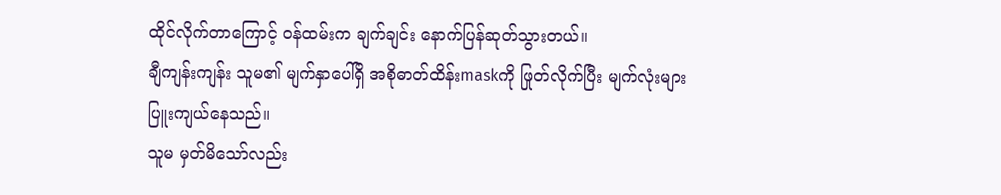ထိုင်လိုက်တာကြောင့် ဝန်ထမ်းက ချက်ချင်း နောက်ပြန်ဆုတ်သွားတယ်။
ချီကျန်းကျန်း သူမ၏ မျက်နှာပေါ်ရှိ အစိုဓာတ်ထိန်းmaskကို ဖြုတ်လိုက်ပြီး မျက်လုံးများ ပြူးကျယ်နေသည်။
သူမ မှတ်မိသော်လည်း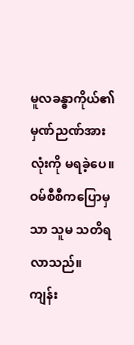မူလခန္ဓာကိုယ်၏ မှဏ်ညဏ်အားလုံးကို မရခဲ့ပေ။ ဝမ်စီစီကပြောမှသာ သူမ သတိရလာသည်။
ကျန်း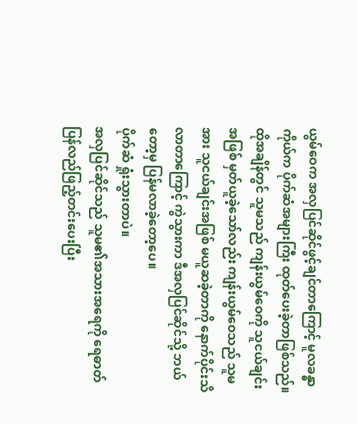ယွမ်ဝေက အလှပြင်ဆိုင်ဖွင့်ချင်တာကြောင့် မူလခန္ဓာကိုယ်က ပိုက်ဆံအများကြီး ထုတ်ပေးခဲ့တာဖြစ်သည်။
ထိုအချိန်တွင် သူမသည် ကျန်းယွမ်ဝေကို သူငယ်ချင်းအဖြစ် မှတ်ယူခဲ့သော်လည်း ကျန်းယွမ်ဝေသည် သူမအား သူငယ်ချင်းအဖြစ် မယူဆခဲ့တာကို နောက်ပိုင်းသိလာတာကြောင့် ကွဲသွားကာ ဒီအလှပြင်ဆိုင်သို့ ဘယ်တော့မှ ပြန်မလာခဲ့တော့ပေ။
ပိုက်ဆံ ရှုံးသွားတာပဲ။
အလှပြင်ဆိုင်သည် သူမ၏အသားအရေကို ရေဓာတ်ပြန်လည်ဖြည့်တင်းပေးပြီး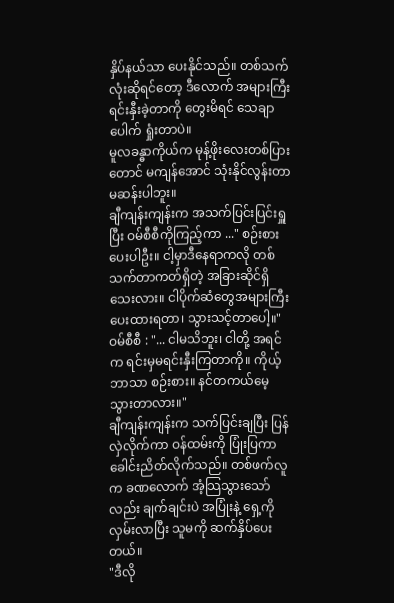နှိပ်နယ်သာ ပေးနိုင်သည်။ တစ်သက်လုံးဆိုရင်တော့ ဒီလောက် အများကြီး ရင်းနှီးခဲ့တာကို တွေးမိရင် သေချာပေါက် ရှုံးတာပဲ။
မူလခန္ဓာကိုယ်က မုန့်ဖိုးလေးတစ်ပြားတောင် မကျန်အောင် သုံးနိုင်လွန်းတာ မဆန်းပါဘူး။
ချီကျန်းကျန်းက အသက်ပြင်းပြင်းရှူပြီး ဝမ်စီစီကိုကြည့်ကာ ..." စဉ်းစားပေးပါဦး။ ငါ့မှာဒီနေရာကလို တစ်သက်တာကတ်ရှိတဲ့ အခြားဆိုင်ရှိသေးလား။ ငါပိုက်ဆံတွေအများကြီးပေးထားရတာ၊ သွားသင့်တာပေါ့။"
ဝမ်စီစီ : "... ငါမသိဘူး၊ ငါတို့ အရင်က ရင်းမှမရင်းနှီးကြတာကို။ ကိုယ့်ဘာသာ စဉ်းစား။ နင်တကယ်မေ့သွားတာလား။"
ချီကျန်းကျန်းက သက်ပြင်းချပြီး ပြန်လှဲလိုက်ကာ ဝန်ထမ်းကို ပြုံးပြကာ ခေါင်းညိတ်လိုက်သည်။ တစ်ဖက်လူက ခဏလောက် အံ့သြသွားသော်လည်း ချက်ချင်းပဲ အပြုံးနဲ့ ရှေ့ကို လှမ်းလာပြီး သူမကို ဆက်နှိပ်ပေးတယ်။
"ဒီလို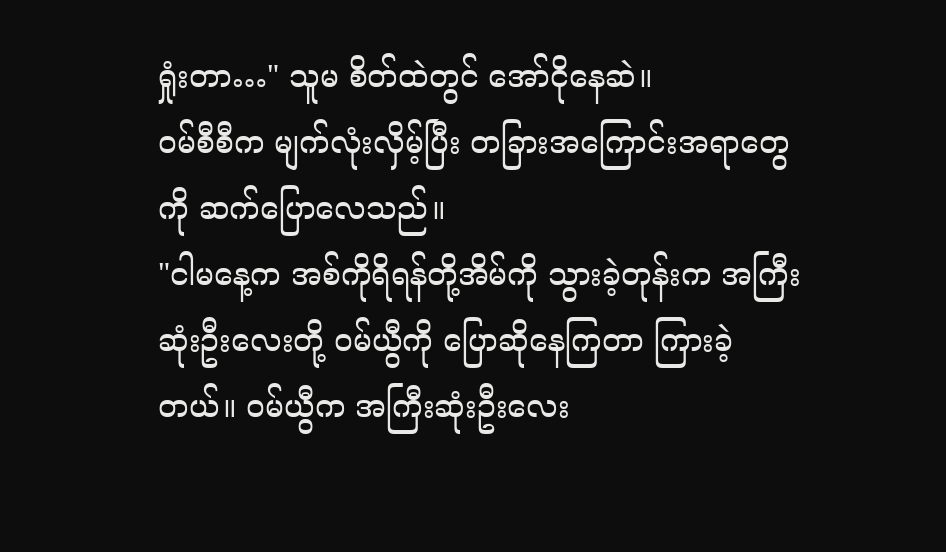ရှုံးတာ…" သူမ စိတ်ထဲတွင် အော်ငိုနေဆဲ။
ဝမ်စီစီက မျက်လုံးလှိမ့်ပြီး တခြားအကြောင်းအရာတွေကို ဆက်ပြောလေသည်။
"ငါမနေ့က အစ်ကိုရိရန်တို့အိမ်ကို သွားခဲ့တုန်းက အကြီးဆုံးဦးလေးတို့ ဝမ်ယွီကို ပြောဆိုနေကြတာ ကြားခဲ့တယ်။ ဝမ်ယွီက အကြီးဆုံးဦးလေး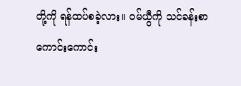တို့ကို ရန်ထပ်စခဲ့လား။ ဝမ်ယွီကို သင်ခန်းစာကောင်းကောင်း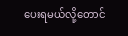ပေးရမယ်လို့တောင်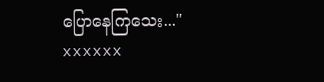ပြောနေကြသေး..."
xxxxxx